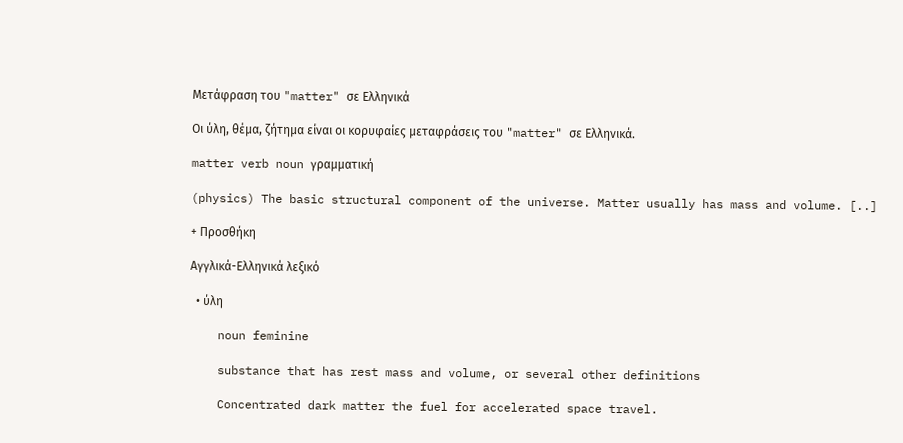Μετάφραση του "matter" σε Ελληνικά

Οι ύλη, θέμα, ζήτημα είναι οι κορυφαίες μεταφράσεις του "matter" σε Ελληνικά.

matter verb noun γραμματική

(physics) The basic structural component of the universe. Matter usually has mass and volume. [..]

+ Προσθήκη

Αγγλικά-Ελληνικά λεξικό

  • ύλη

    noun feminine

    substance that has rest mass and volume, or several other definitions

    Concentrated dark matter the fuel for accelerated space travel.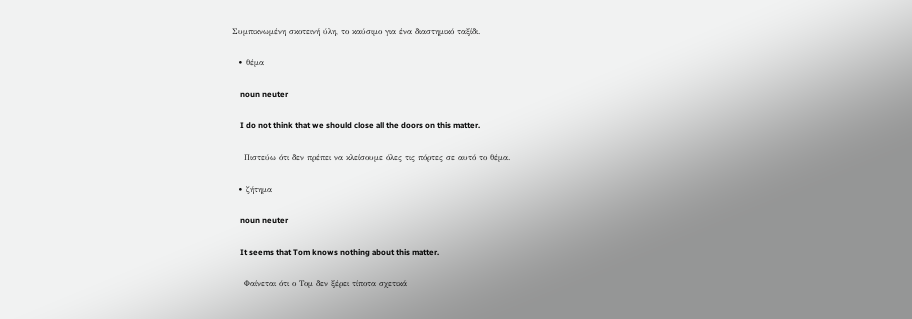Συμπικνωμένη σκοτεινή ύλη, το καύσιμο για ένα διαστημικό ταξίδι.

  • θέμα

    noun neuter

    I do not think that we should close all the doors on this matter.

    Πιστεύω ότι δεν πρέπει να κλείσουμε όλες τις πόρτες σε αυτό το θέμα.

  • ζήτημα

    noun neuter

    It seems that Tom knows nothing about this matter.

    Φαίνεται ότι ο Τομ δεν ξέρει τίποτα σχετικά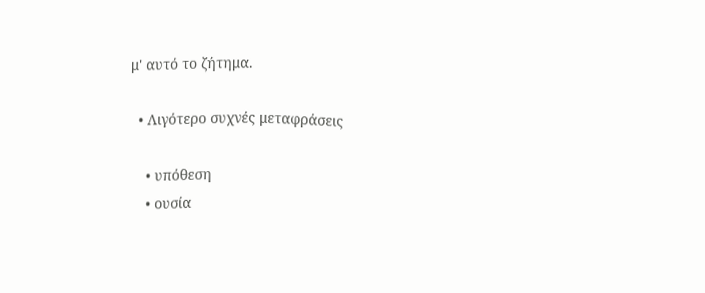μ' αυτό το ζήτημα.

  • Λιγότερο συχνές μεταφράσεις

    • υπόθεση
    • ουσία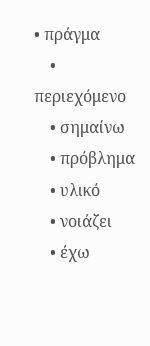• πράγμα
    • περιεχόμενο
    • σημαίνω
    • πρόβλημα
    • υλικό
    • νοιάζει
    • έχω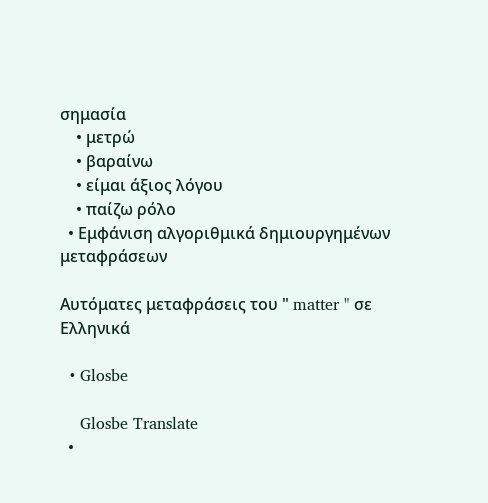σημασία
    • μετρώ
    • βαραίνω
    • είμαι άξιος λόγου
    • παίζω ρόλο
  • Εμφάνιση αλγοριθμικά δημιουργημένων μεταφράσεων

Αυτόματες μεταφράσεις του " matter " σε Ελληνικά

  • Glosbe

    Glosbe Translate
  •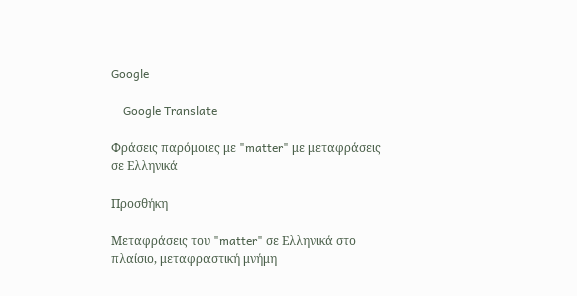Google

    Google Translate

Φράσεις παρόμοιες με "matter" με μεταφράσεις σε Ελληνικά

Προσθήκη

Μεταφράσεις του "matter" σε Ελληνικά στο πλαίσιο, μεταφραστική μνήμη